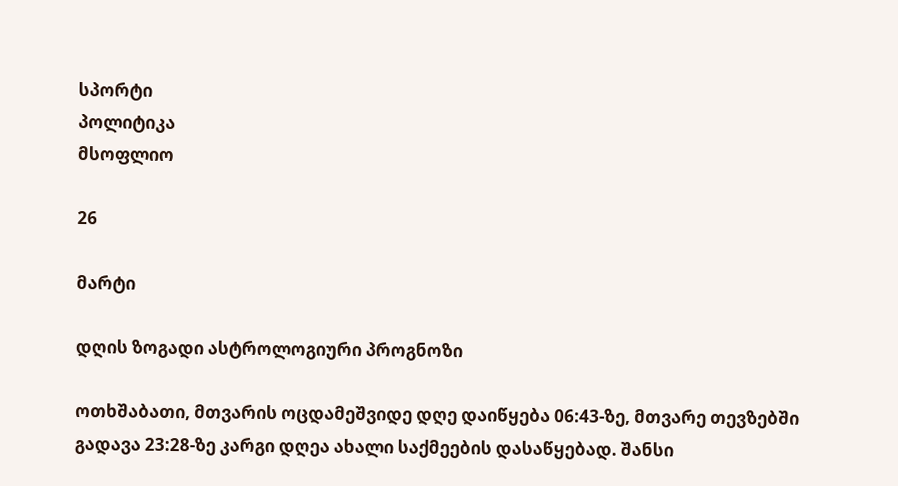სპორტი
პოლიტიკა
მსოფლიო

26

მარტი

დღის ზოგადი ასტროლოგიური პროგნოზი

ოთხშაბათი, მთვარის ოცდამეშვიდე დღე დაიწყება 06:43-ზე, მთვარე თევზებში გადავა 23:28-ზე კარგი დღეა ახალი საქმეების დასაწყებად. შანსი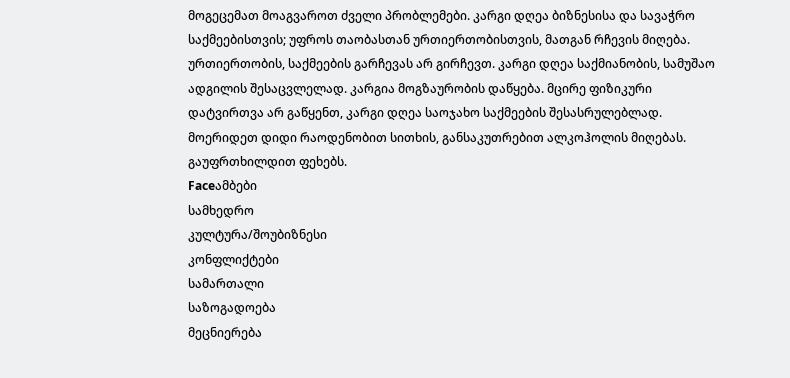მოგეცემათ მოაგვაროთ ძველი პრობლემები. კარგი დღეა ბიზნესისა და სავაჭრო საქმეებისთვის; უფროს თაობასთან ურთიერთობისთვის, მათგან რჩევის მიღება. ურთიერთობის, საქმეების გარჩევას არ გირჩევთ. კარგი დღეა საქმიანობის, სამუშაო ადგილის შესაცვლელად. კარგია მოგზაურობის დაწყება. მცირე ფიზიკური დატვირთვა არ გაწყენთ, კარგი დღეა საოჯახო საქმეების შესასრულებლად. მოერიდეთ დიდი რაოდენობით სითხის, განსაკუთრებით ალკოჰოლის მიღებას. გაუფრთხილდით ფეხებს.
Faceამბები
სამხედრო
კულტურა/შოუბიზნესი
კონფლიქტები
სამართალი
საზოგადოება
მეცნიერება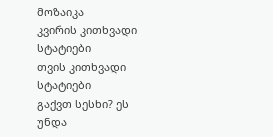მოზაიკა
კვირის კითხვადი სტატიები
თვის კითხვადი სტატიები
გაქვთ სესხი? ეს უნდა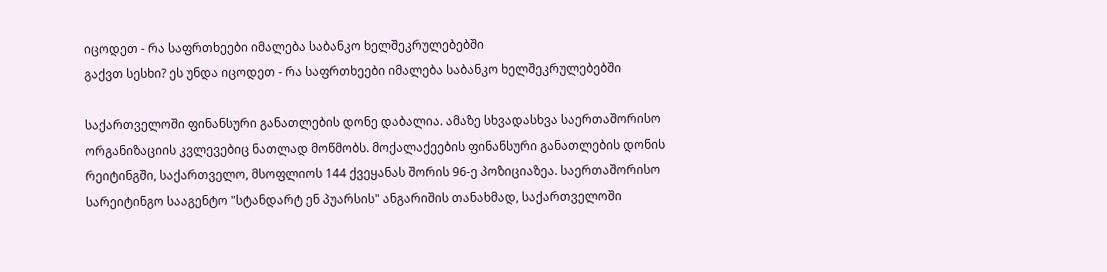იცოდეთ - რა საფრთხეები იმალება საბანკო ხელშეკრულებებში
გაქვთ სესხი? ეს უნდა იცოდეთ - რა საფრთხეები იმალება საბანკო ხელშეკრულებებში

საქართველოში ფინანსური განათლების დონე დაბალია. ამაზე სხვადასხვა საერთაშორისო ორგანიზაციის კვლევებიც ნათლად მოწმობს. მოქალაქეების ფინანსური განათლების დონის რეიტინგში, საქართველო, მსოფლიოს 144 ქვეყანას შორის 96-ე პოზიციაზეა. საერთაშორისო სარეიტინგო სააგენტო "სტანდარტ ენ პუარსის" ანგარიშის თანახმად, საქართველოში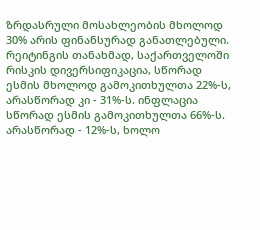ზრდასრული მოსახლეობის მხოლოდ 30% არის ფინანსურად განათლებული. რეიტინგის თანახმად, საქართველოში რისკის დივერსიფიკაცია, სწორად ესმის მხოლოდ გამოკითხულთა 22%-ს, არასწორად კი - 31%-ს. ინფლაცია სწორად ესმის გამოკითხულთა 66%-ს. არასწორად - 12%-ს, ხოლო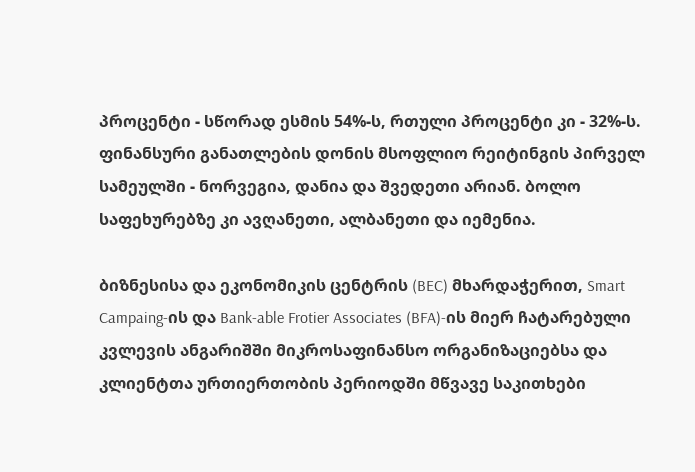პროცენტი - სწორად ესმის 54%-ს, რთული პროცენტი კი - 32%-ს. ფინანსური განათლების დონის მსოფლიო რეიტინგის პირველ სამეულში - ნორვეგია, დანია და შვედეთი არიან. ბოლო საფეხურებზე კი ავღანეთი, ალბანეთი და იემენია.

ბიზნესისა და ეკონომიკის ცენტრის (BEC) მხარდაჭერით, Smart Campaing-ის და Bank-able Frotier Associates (BFA)-ის მიერ ჩატარებული კვლევის ანგარიშში მიკროსაფინანსო ორგანიზაციებსა და კლიენტთა ურთიერთობის პერიოდში მწვავე საკითხები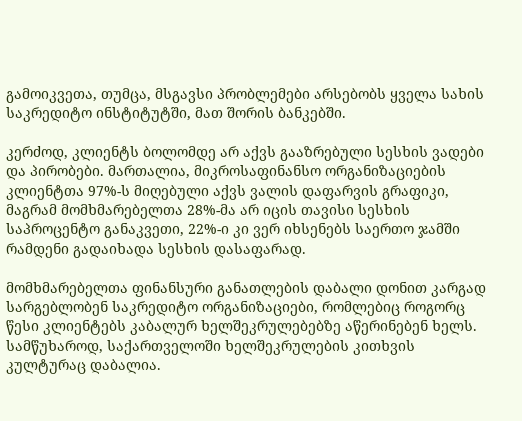გამოიკვეთა, თუმცა, მსგავსი პრობლემები არსებობს ყველა სახის საკრედიტო ინსტიტუტში, მათ შორის ბანკებში.

კერძოდ, კლიენტს ბოლომდე არ აქვს გააზრებული სესხის ვადები და პირობები. მართალია, მიკროსაფინანსო ორგანიზაციების კლიენტთა 97%-ს მიღებული აქვს ვალის დაფარვის გრაფიკი, მაგრამ მომხმარებელთა 28%-მა არ იცის თავისი სესხის საპროცენტო განაკვეთი, 22%-ი კი ვერ იხსენებს საერთო ჯამში რამდენი გადაიხადა სესხის დასაფარად.

მომხმარებელთა ფინანსური განათლების დაბალი დონით კარგად სარგებლობენ საკრედიტო ორგანიზაციები, რომლებიც როგორც წესი კლიენტებს კაბალურ ხელშეკრულებებზე აწერინებენ ხელს. სამწუხაროდ, საქართველოში ხელშეკრულების კითხვის კულტურაც დაბალია.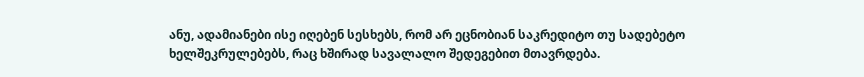ანუ, ადამიანები ისე იღებენ სესხებს, რომ არ ეცნობიან საკრედიტო თუ სადებეტო ხელშეკრულებებს, რაც ხშირად სავალალო შედეგებით მთავრდება.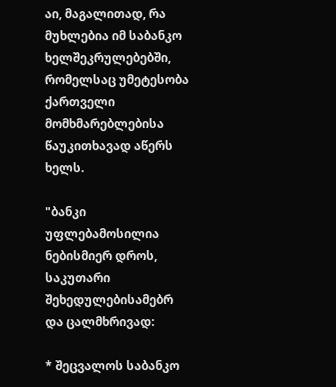აი, მაგალითად, რა მუხლებია იმ საბანკო ხელშეკრულებებში, რომელსაც უმეტესობა ქართველი მომხმარებლებისა წაუკითხავად აწერს ხელს.

"ბანკი უფლებამოსილია ნებისმიერ დროს, საკუთარი შეხედულებისამებრ და ცალმხრივად:

* შეცვალოს საბანკო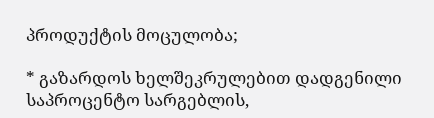პროდუქტის მოცულობა;

* გაზარდოს ხელშეკრულებით დადგენილი საპროცენტო სარგებლის,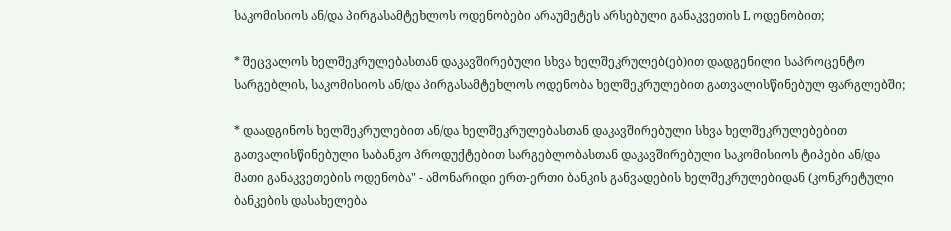საკომისიოს ან/და პირგასამტეხლოს ოდენობები არაუმეტეს არსებული განაკვეთის L ოდენობით;

* შეცვალოს ხელშეკრულებასთან დაკავშირებული სხვა ხელშეკრულებ(ებ)ით დადგენილი საპროცენტო სარგებლის, საკომისიოს ან/და პირგასამტეხლოს ოდენობა ხელშეკრულებით გათვალისწინებულ ფარგლებში;

* დაადგინოს ხელშეკრულებით ან/და ხელშეკრულებასთან დაკავშირებული სხვა ხელშეკრულებებით გათვალისწინებული საბანკო პროდუქტებით სარგებლობასთან დაკავშირებული საკომისიოს ტიპები ან/და მათი განაკვეთების ოდენობა" - ამონარიდი ერთ-ერთი ბანკის განვადების ხელშეკრულებიდან (კონკრეტული ბანკების დასახელება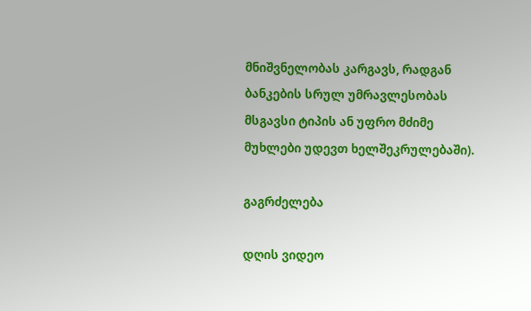მნიშვნელობას კარგავს, რადგან ბანკების სრულ უმრავლესობას მსგავსი ტიპის ან უფრო მძიმე მუხლები უდევთ ხელშეკრულებაში).

გაგრძელება

დღის ვიდეო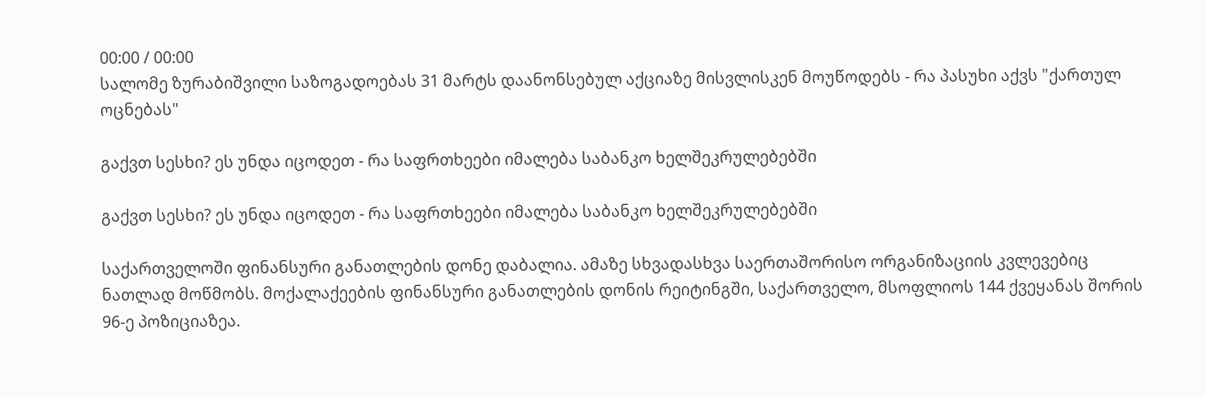00:00 / 00:00
სალომე ზურაბიშვილი საზოგადოებას 31 მარტს დაანონსებულ აქციაზე მისვლისკენ მოუწოდებს - რა პასუხი აქვს "ქართულ ოცნებას"

გაქვთ სესხი? ეს უნდა იცოდეთ - რა საფრთხეები იმალება საბანკო ხელშეკრულებებში

გაქვთ სესხი? ეს უნდა იცოდეთ - რა საფრთხეები იმალება საბანკო ხელშეკრულებებში

საქართველოში ფინანსური განათლების დონე დაბალია. ამაზე სხვადასხვა საერთაშორისო ორგანიზაციის კვლევებიც ნათლად მოწმობს. მოქალაქეების ფინანსური განათლების დონის რეიტინგში, საქართველო, მსოფლიოს 144 ქვეყანას შორის 96-ე პოზიციაზეა.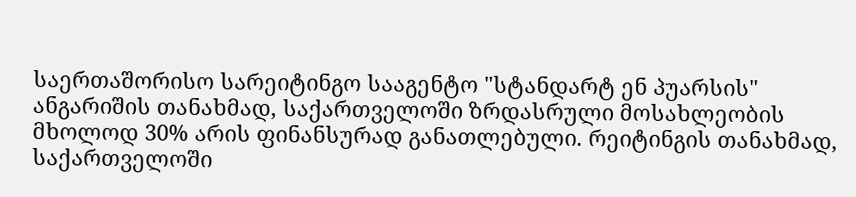საერთაშორისო სარეიტინგო სააგენტო "სტანდარტ ენ პუარსის" ანგარიშის თანახმად, საქართველოში ზრდასრული მოსახლეობის მხოლოდ 30% არის ფინანსურად განათლებული. რეიტინგის თანახმად, საქართველოში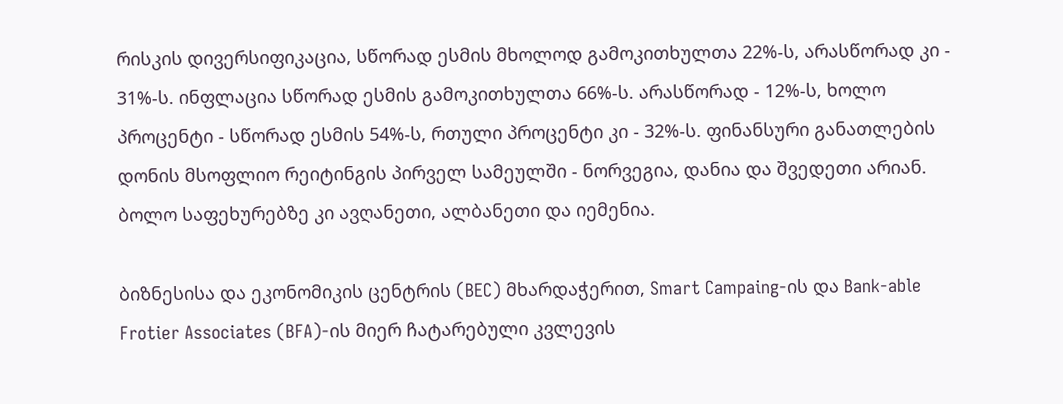რისკის დივერსიფიკაცია, სწორად ესმის მხოლოდ გამოკითხულთა 22%-ს, არასწორად კი - 31%-ს. ინფლაცია სწორად ესმის გამოკითხულთა 66%-ს. არასწორად - 12%-ს, ხოლო პროცენტი - სწორად ესმის 54%-ს, რთული პროცენტი კი - 32%-ს. ფინანსური განათლების დონის მსოფლიო რეიტინგის პირველ სამეულში - ნორვეგია, დანია და შვედეთი არიან. ბოლო საფეხურებზე კი ავღანეთი, ალბანეთი და იემენია.

ბიზნესისა და ეკონომიკის ცენტრის (BEC) მხარდაჭერით, Smart Campaing-ის და Bank-able Frotier Associates (BFA)-ის მიერ ჩატარებული კვლევის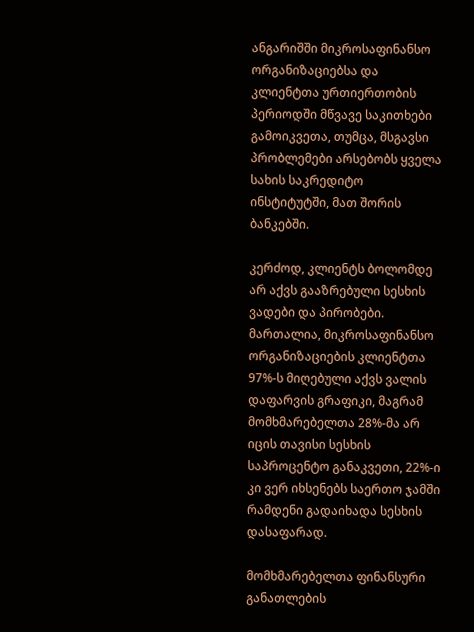ანგარიშში მიკროსაფინანსო ორგანიზაციებსა და კლიენტთა ურთიერთობის პერიოდში მწვავე საკითხები გამოიკვეთა, თუმცა, მსგავსი პრობლემები არსებობს ყველა სახის საკრედიტო ინსტიტუტში, მათ შორის ბანკებში.

კერძოდ, კლიენტს ბოლომდე არ აქვს გააზრებული სესხის ვადები და პირობები. მართალია, მიკროსაფინანსო ორგანიზაციების კლიენტთა 97%-ს მიღებული აქვს ვალის დაფარვის გრაფიკი, მაგრამ მომხმარებელთა 28%-მა არ იცის თავისი სესხის საპროცენტო განაკვეთი, 22%-ი კი ვერ იხსენებს საერთო ჯამში რამდენი გადაიხადა სესხის დასაფარად.

მომხმარებელთა ფინანსური განათლების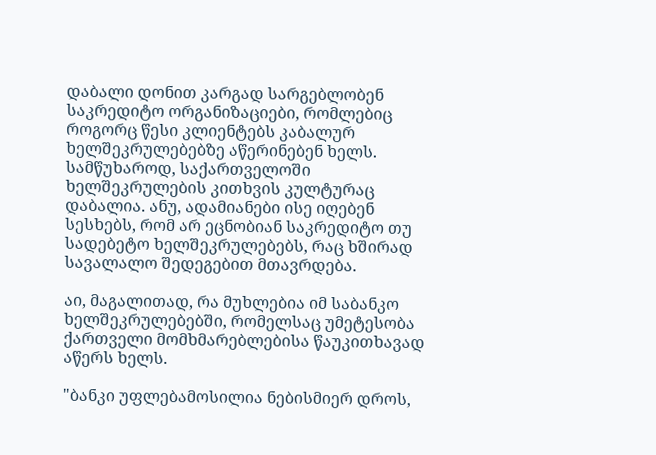დაბალი დონით კარგად სარგებლობენ საკრედიტო ორგანიზაციები, რომლებიც როგორც წესი კლიენტებს კაბალურ ხელშეკრულებებზე აწერინებენ ხელს. სამწუხაროდ, საქართველოში ხელშეკრულების კითხვის კულტურაც დაბალია. ანუ, ადამიანები ისე იღებენ სესხებს, რომ არ ეცნობიან საკრედიტო თუ სადებეტო ხელშეკრულებებს, რაც ხშირად სავალალო შედეგებით მთავრდება.

აი, მაგალითად, რა მუხლებია იმ საბანკო ხელშეკრულებებში, რომელსაც უმეტესობა ქართველი მომხმარებლებისა წაუკითხავად აწერს ხელს.

"ბანკი უფლებამოსილია ნებისმიერ დროს,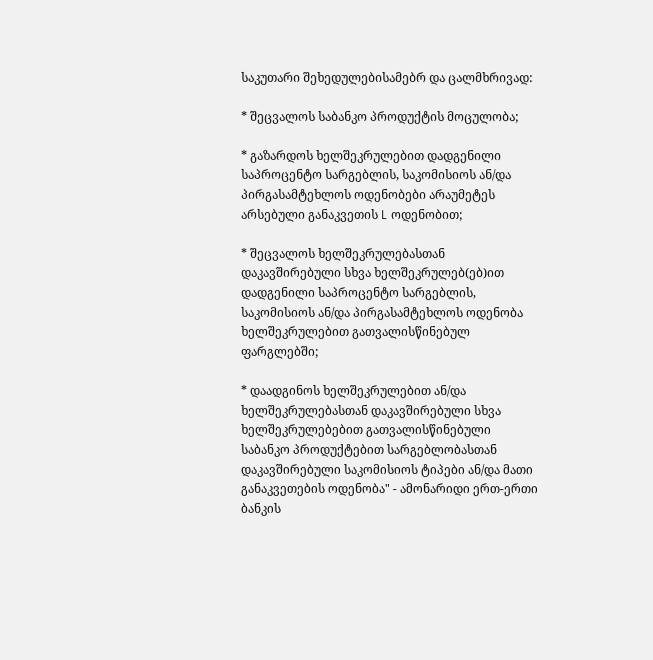საკუთარი შეხედულებისამებრ და ცალმხრივად:

* შეცვალოს საბანკო პროდუქტის მოცულობა;

* გაზარდოს ხელშეკრულებით დადგენილი საპროცენტო სარგებლის, საკომისიოს ან/და პირგასამტეხლოს ოდენობები არაუმეტეს არსებული განაკვეთის L ოდენობით;

* შეცვალოს ხელშეკრულებასთან დაკავშირებული სხვა ხელშეკრულებ(ებ)ით დადგენილი საპროცენტო სარგებლის, საკომისიოს ან/და პირგასამტეხლოს ოდენობა ხელშეკრულებით გათვალისწინებულ ფარგლებში;

* დაადგინოს ხელშეკრულებით ან/და ხელშეკრულებასთან დაკავშირებული სხვა ხელშეკრულებებით გათვალისწინებული საბანკო პროდუქტებით სარგებლობასთან დაკავშირებული საკომისიოს ტიპები ან/და მათი განაკვეთების ოდენობა" - ამონარიდი ერთ-ერთი ბანკის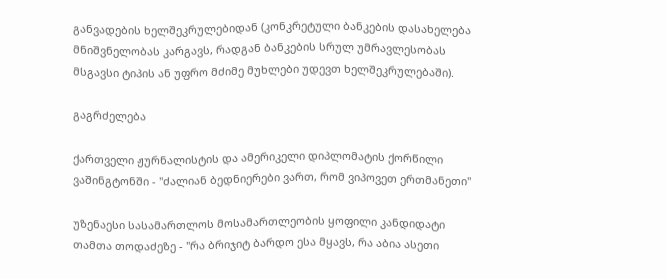განვადების ხელშეკრულებიდან (კონკრეტული ბანკების დასახელება მნიშვნელობას კარგავს, რადგან ბანკების სრულ უმრავლესობას მსგავსი ტიპის ან უფრო მძიმე მუხლები უდევთ ხელშეკრულებაში).

გაგრძელება

ქართველი ჟურნალისტის და ამერიკელი დიპლომატის ქორწილი ვაშინგტონში - "ძალიან ბედნიერები ვართ, რომ ვიპოვეთ ერთმანეთი"

უზენაესი სასამართლოს მოსამართლეობის ყოფილი კანდიდატი თამთა თოდაძეზე - "რა ბრიჯიტ ბარდო ესა მყავს, რა აბია ასეთი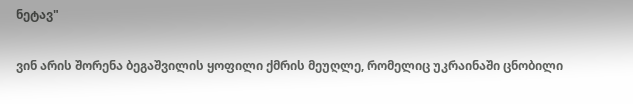ნეტავ"

ვინ არის შორენა ბეგაშვილის ყოფილი ქმრის მეუღლე, რომელიც უკრაინაში ცნობილი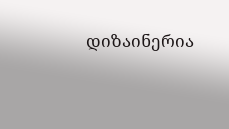დიზაინერია